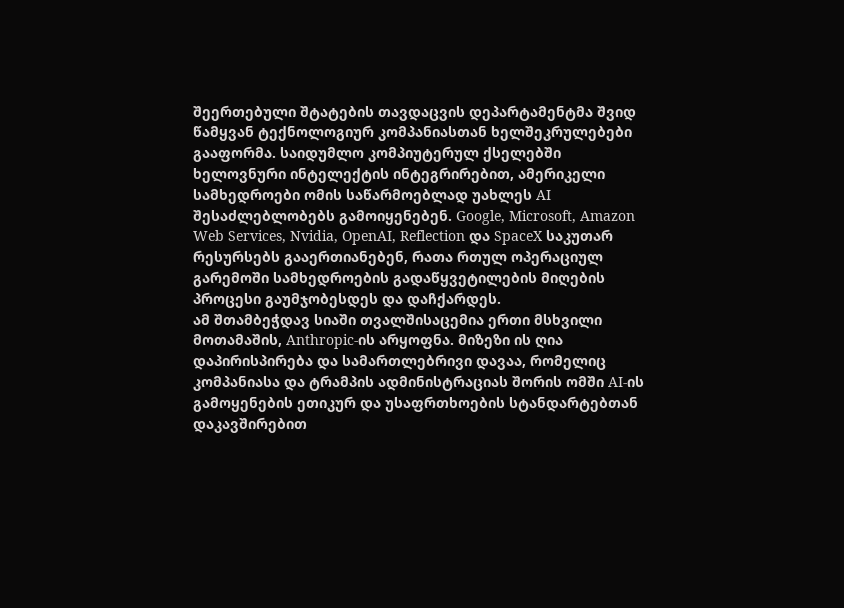შეერთებული შტატების თავდაცვის დეპარტამენტმა შვიდ წამყვან ტექნოლოგიურ კომპანიასთან ხელშეკრულებები გააფორმა. საიდუმლო კომპიუტერულ ქსელებში ხელოვნური ინტელექტის ინტეგრირებით, ამერიკელი სამხედროები ომის საწარმოებლად უახლეს AI შესაძლებლობებს გამოიყენებენ. Google, Microsoft, Amazon Web Services, Nvidia, OpenAI, Reflection და SpaceX საკუთარ რესურსებს გააერთიანებენ, რათა რთულ ოპერაციულ გარემოში სამხედროების გადაწყვეტილების მიღების პროცესი გაუმჯობესდეს და დაჩქარდეს.
ამ შთამბეჭდავ სიაში თვალშისაცემია ერთი მსხვილი მოთამაშის, Anthropic-ის არყოფნა. მიზეზი ის ღია დაპირისპირება და სამართლებრივი დავაა, რომელიც კომპანიასა და ტრამპის ადმინისტრაციას შორის ომში AI-ის გამოყენების ეთიკურ და უსაფრთხოების სტანდარტებთან დაკავშირებით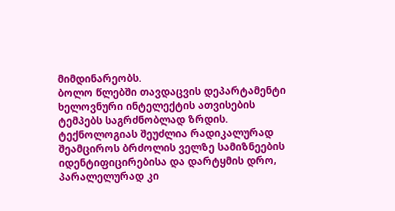მიმდინარეობს.
ბოლო წლებში თავდაცვის დეპარტამენტი ხელოვნური ინტელექტის ათვისების ტემპებს საგრძნობლად ზრდის. ტექნოლოგიას შეუძლია რადიკალურად შეამციროს ბრძოლის ველზე სამიზნეების იდენტიფიცირებისა და დარტყმის დრო, პარალელურად კი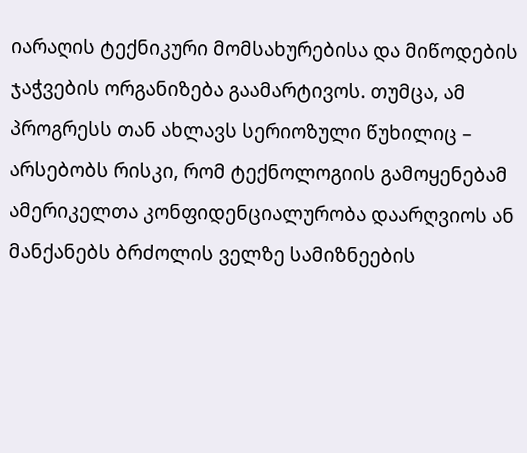იარაღის ტექნიკური მომსახურებისა და მიწოდების ჯაჭვების ორგანიზება გაამარტივოს. თუმცა, ამ პროგრესს თან ახლავს სერიოზული წუხილიც – არსებობს რისკი, რომ ტექნოლოგიის გამოყენებამ ამერიკელთა კონფიდენციალურობა დაარღვიოს ან მანქანებს ბრძოლის ველზე სამიზნეების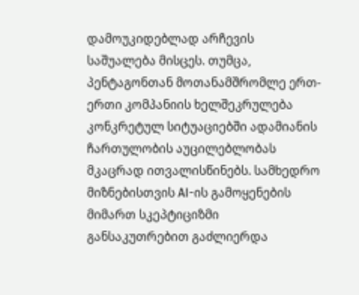დამოუკიდებლად არჩევის საშუალება მისცეს. თუმცა, პენტაგონთან მოთანამშრომლე ერთ-ერთი კომპანიის ხელშეკრულება კონკრეტულ სიტუაციებში ადამიანის ჩართულობის აუცილებლობას მკაცრად ითვალისწინებს. სამხედრო მიზნებისთვის AI-ის გამოყენების მიმართ სკეპტიციზმი განსაკუთრებით გაძლიერდა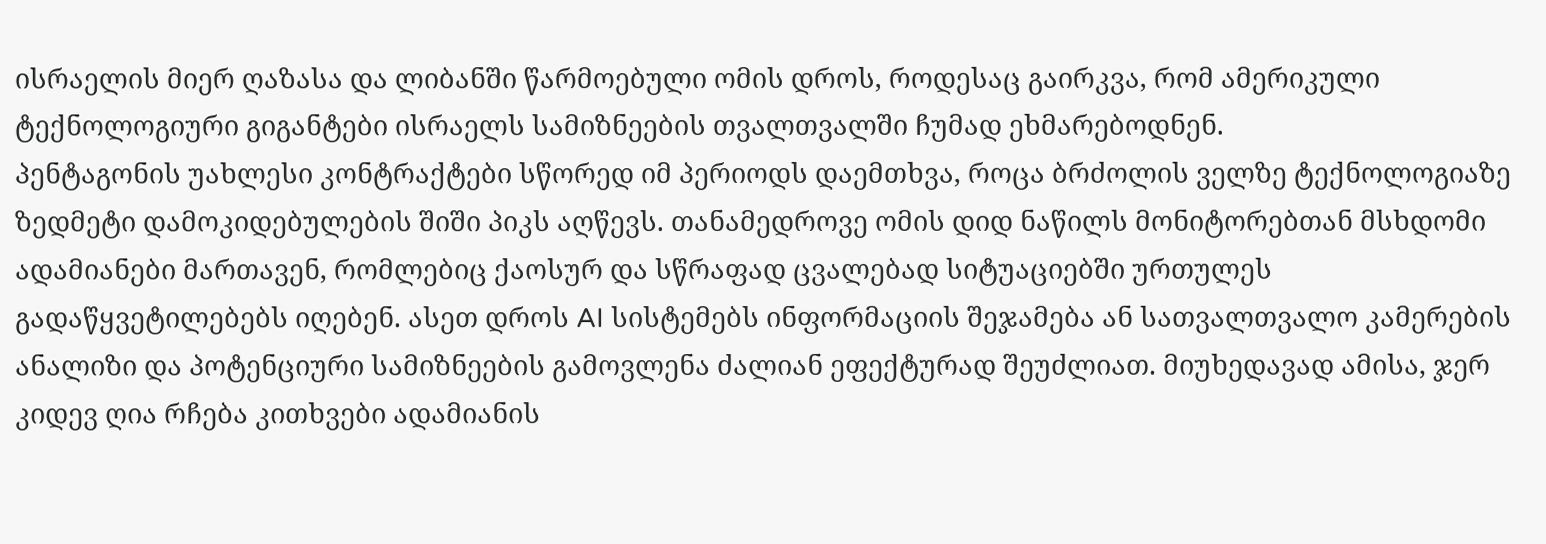ისრაელის მიერ ღაზასა და ლიბანში წარმოებული ომის დროს, როდესაც გაირკვა, რომ ამერიკული ტექნოლოგიური გიგანტები ისრაელს სამიზნეების თვალთვალში ჩუმად ეხმარებოდნენ.
პენტაგონის უახლესი კონტრაქტები სწორედ იმ პერიოდს დაემთხვა, როცა ბრძოლის ველზე ტექნოლოგიაზე ზედმეტი დამოკიდებულების შიში პიკს აღწევს. თანამედროვე ომის დიდ ნაწილს მონიტორებთან მსხდომი ადამიანები მართავენ, რომლებიც ქაოსურ და სწრაფად ცვალებად სიტუაციებში ურთულეს გადაწყვეტილებებს იღებენ. ასეთ დროს AI სისტემებს ინფორმაციის შეჯამება ან სათვალთვალო კამერების ანალიზი და პოტენციური სამიზნეების გამოვლენა ძალიან ეფექტურად შეუძლიათ. მიუხედავად ამისა, ჯერ კიდევ ღია რჩება კითხვები ადამიანის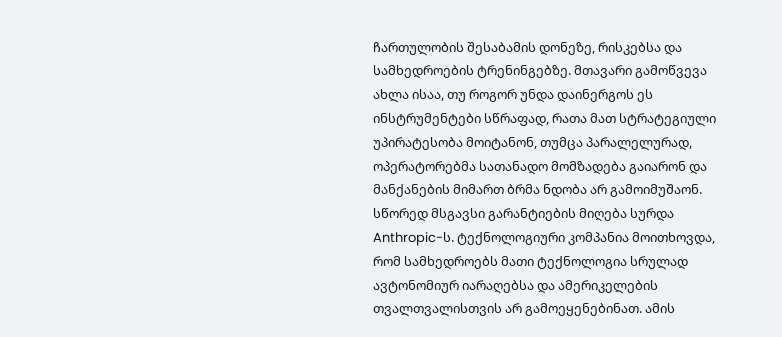ჩართულობის შესაბამის დონეზე, რისკებსა და სამხედროების ტრენინგებზე. მთავარი გამოწვევა ახლა ისაა, თუ როგორ უნდა დაინერგოს ეს ინსტრუმენტები სწრაფად, რათა მათ სტრატეგიული უპირატესობა მოიტანონ, თუმცა პარალელურად, ოპერატორებმა სათანადო მომზადება გაიარონ და მანქანების მიმართ ბრმა ნდობა არ გამოიმუშაონ.
სწორედ მსგავსი გარანტიების მიღება სურდა Anthropic-ს. ტექნოლოგიური კომპანია მოითხოვდა, რომ სამხედროებს მათი ტექნოლოგია სრულად ავტონომიურ იარაღებსა და ამერიკელების თვალთვალისთვის არ გამოეყენებინათ. ამის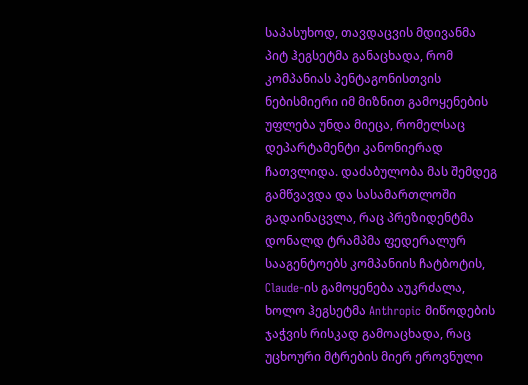საპასუხოდ, თავდაცვის მდივანმა პიტ ჰეგსეტმა განაცხადა, რომ კომპანიას პენტაგონისთვის ნებისმიერი იმ მიზნით გამოყენების უფლება უნდა მიეცა, რომელსაც დეპარტამენტი კანონიერად ჩათვლიდა. დაძაბულობა მას შემდეგ გამწვავდა და სასამართლოში გადაინაცვლა, რაც პრეზიდენტმა დონალდ ტრამპმა ფედერალურ სააგენტოებს კომპანიის ჩატბოტის, Claude-ის გამოყენება აუკრძალა, ხოლო ჰეგსეტმა Anthropic მიწოდების ჯაჭვის რისკად გამოაცხადა, რაც უცხოური მტრების მიერ ეროვნული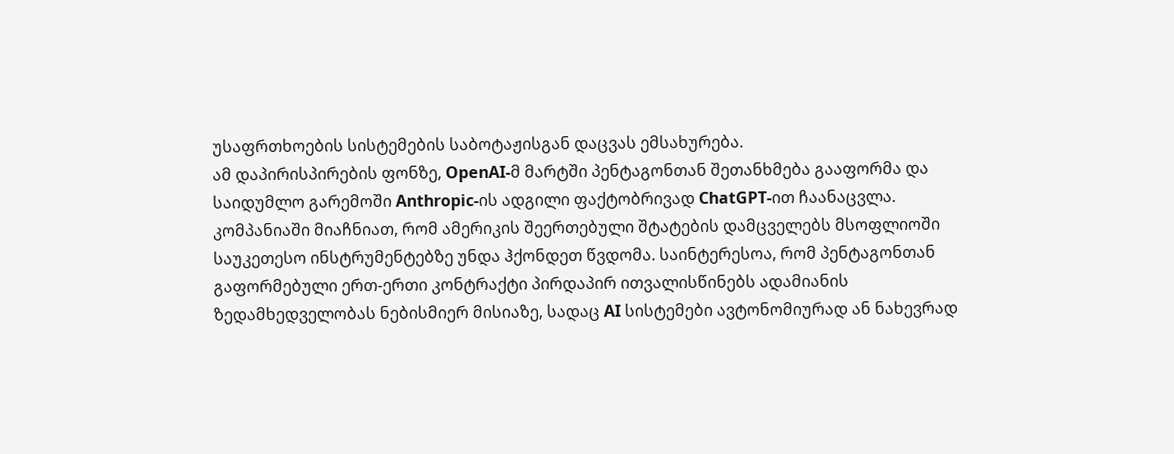უსაფრთხოების სისტემების საბოტაჟისგან დაცვას ემსახურება.
ამ დაპირისპირების ფონზე, OpenAI-მ მარტში პენტაგონთან შეთანხმება გააფორმა და საიდუმლო გარემოში Anthropic-ის ადგილი ფაქტობრივად ChatGPT-ით ჩაანაცვლა. კომპანიაში მიაჩნიათ, რომ ამერიკის შეერთებული შტატების დამცველებს მსოფლიოში საუკეთესო ინსტრუმენტებზე უნდა ჰქონდეთ წვდომა. საინტერესოა, რომ პენტაგონთან გაფორმებული ერთ-ერთი კონტრაქტი პირდაპირ ითვალისწინებს ადამიანის ზედამხედველობას ნებისმიერ მისიაზე, სადაც AI სისტემები ავტონომიურად ან ნახევრად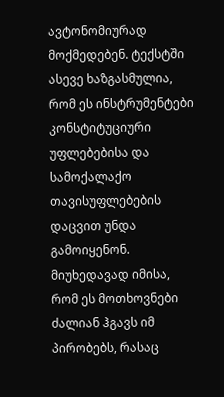ავტონომიურად მოქმედებენ. ტექსტში ასევე ხაზგასმულია, რომ ეს ინსტრუმენტები კონსტიტუციური უფლებებისა და სამოქალაქო თავისუფლებების დაცვით უნდა გამოიყენონ. მიუხედავად იმისა, რომ ეს მოთხოვნები ძალიან ჰგავს იმ პირობებს, რასაც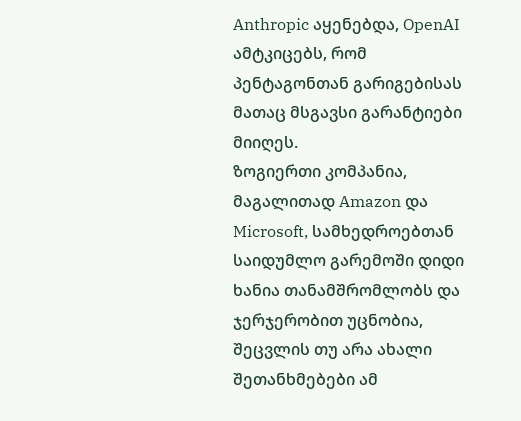Anthropic აყენებდა, OpenAI ამტკიცებს, რომ პენტაგონთან გარიგებისას მათაც მსგავსი გარანტიები მიიღეს.
ზოგიერთი კომპანია, მაგალითად Amazon და Microsoft, სამხედროებთან საიდუმლო გარემოში დიდი ხანია თანამშრომლობს და ჯერჯერობით უცნობია, შეცვლის თუ არა ახალი შეთანხმებები ამ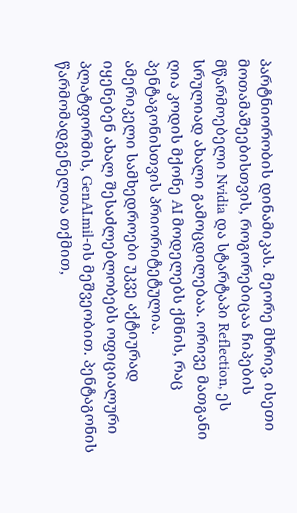პარტნიორობის დინამიკას. მეორე მხრივ, ისეთი მოთამაშეებისთვის, როგორებიცაა ჩიპების მწარმოებელი Nvidia და სტარტაპი Reflection, ეს სრულიად ახალი გამოცდილებაა. ორივე მათგანი ღია კოდის მქონე AI მოდელებს ქმნის, რაც პენტაგონისთვის პრიორიტეტულია.
ამერიკელი სამხედროები უკვე აქტიურად იყენებენ ახალ შესაძლებლობებს ოფიციალური პლატფორმის, GenAI.mil-ის მეშვეობით. პენტაგონის წარმომადგენელთა თქმით,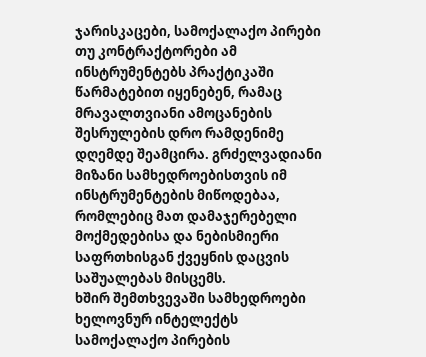ჯარისკაცები, სამოქალაქო პირები თუ კონტრაქტორები ამ ინსტრუმენტებს პრაქტიკაში წარმატებით იყენებენ, რამაც მრავალთვიანი ამოცანების შესრულების დრო რამდენიმე დღემდე შეამცირა. გრძელვადიანი მიზანი სამხედროებისთვის იმ ინსტრუმენტების მიწოდებაა, რომლებიც მათ დამაჯერებელი მოქმედებისა და ნებისმიერი საფრთხისგან ქვეყნის დაცვის საშუალებას მისცემს.
ხშირ შემთხვევაში სამხედროები ხელოვნურ ინტელექტს სამოქალაქო პირების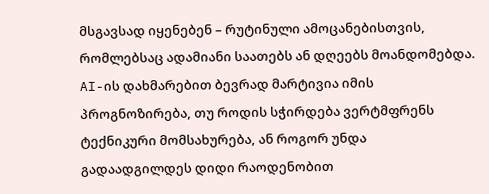მსგავსად იყენებენ – რუტინული ამოცანებისთვის, რომლებსაც ადამიანი საათებს ან დღეებს მოანდომებდა. AI-ის დახმარებით ბევრად მარტივია იმის პროგნოზირება, თუ როდის სჭირდება ვერტმფრენს ტექნიკური მომსახურება, ან როგორ უნდა გადაადგილდეს დიდი რაოდენობით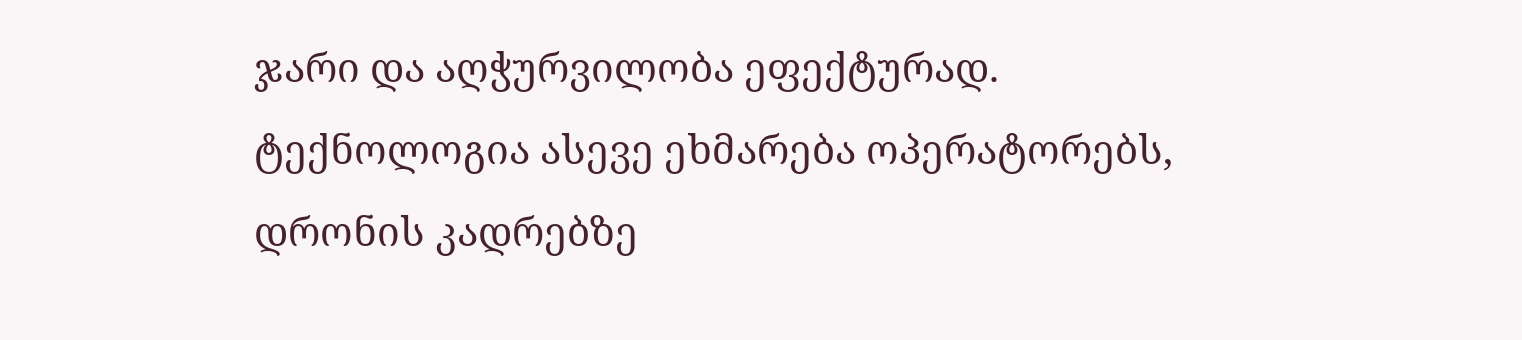ჯარი და აღჭურვილობა ეფექტურად. ტექნოლოგია ასევე ეხმარება ოპერატორებს, დრონის კადრებზე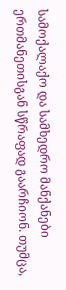სამოქალაქო და სამხედრო მანქანები ერთმანეთისგან სწრაფად გაარჩიონ. თუმცა,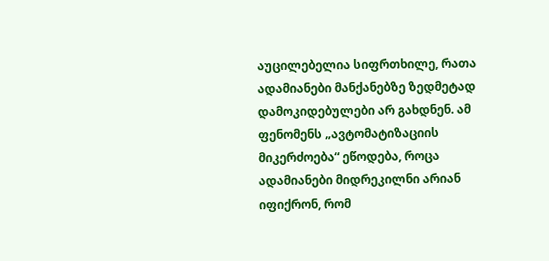აუცილებელია სიფრთხილე, რათა ადამიანები მანქანებზე ზედმეტად დამოკიდებულები არ გახდნენ. ამ ფენომენს „ავტომატიზაციის მიკერძოება“ ეწოდება, როცა ადამიანები მიდრეკილნი არიან იფიქრონ, რომ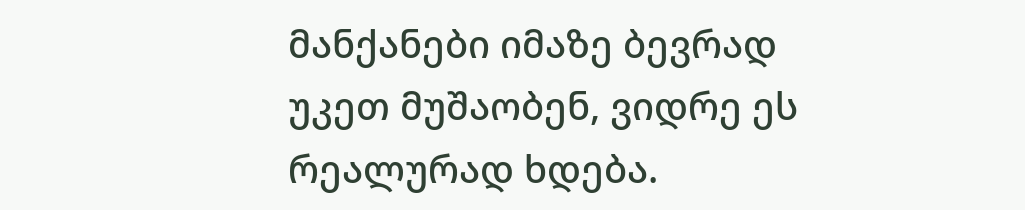მანქანები იმაზე ბევრად უკეთ მუშაობენ, ვიდრე ეს რეალურად ხდება.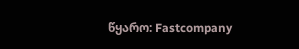წყარო: Fastcompany